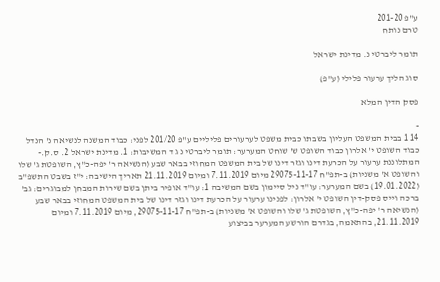ע"פ 201-20
טרם נותח

תומר ליברטי נ. מדינת ישראל

סוג הליך ערעור פלילי (ע"פ)

פסק הדין המלא

-
14 1 בבית המשפט העליון בשבתו כבית משפט לערעורים פליליים ע"פ 201/20 לפני: כבוד המשנה לנשיאה נ' הנדל כבוד השופט י' אלרון כבוד השופט ש' שוחט המערער: תומר ליברטי נ ג ד המשיבות: 1. מדינת ישראל 2. ס.ק.- המתלוננת ערעור על הכרעת דינו וגזר דינו של בית המשפט המחוזי בבאר שבע (הנשיאה ר' יפה-כ"ץ, השופטת ג' שלו והשופט א' משניות) ב-תפ"ח 29075-11-17 מיום 7.11.2019 ומיום 21.11.2019 תאריך הישיבה: י"ז בשבט התשפ"ב (19.01.2022) בשם המערער: עו"ד ניל סיימון בשם המשיבה 1: עו"ד אופיר ביתן בשם שירות המבחן למבוגרים: גב' ברכה וייס פסק-דין השופט י' אלרון: לפנינו ערעור על הכרעת דינו וגזר דינו של בית המשפט המחוזי בבאר שבע (הנשיאה ר' יפה-כ"ץ, השופטת ג' שלו והשופט א' משניות) ב-תפ"ח 29075-11-17, מיום 7.11.2019 ומיום 21.11.2019, בהתאמה, בגדרם הורשע המערער בביצוע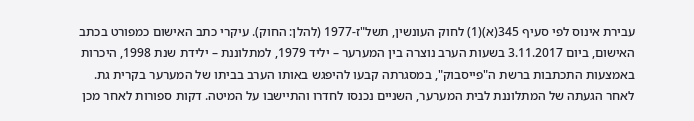עבירת אינוס לפי סעיף 345(א)(1) לחוק העונשין, תשל"ז-1977 (להלן: החוק). עיקרי כתב האישום כמפורט בכתב האישום, ביום 3.11.2017 בשעות הערב נוצרה בין המערער – יליד 1979, למתלוננת – ילידת שנת 1998, היכרות באמצעות התכתבות ברשת ה"פייסבוק", במסגרתה קבעו להיפגש באותו הערב בביתו של המערער בקרית גת. לאחר הגעתה של המתלוננת לבית המערער, השניים נכנסו לחדרו והתיישבו על המיטה. דקות ספורות לאחר מכן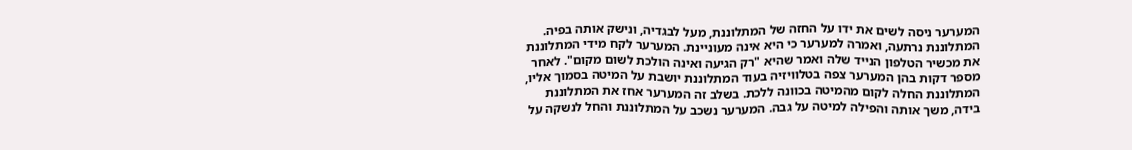המערער ניסה לשים את ידו על החזה של המתלוננת, מעל לבגדיה, ונישק אותה בפיה. המתלוננת נרתעה, ואמרה למערער כי היא אינה מעוניינת. המערער לקח מידי המתלוננת את מכשיר הטלפון הנייד שלה ואמר שהיא "רק הגיעה ואינה הולכת לשום מקום". לאחר מספר דקות בהן המערער צפה בטלוויזיה בעוד המתלוננת יושבת על המיטה בסמוך אליו, המתלוננת החלה לקום מהמיטה בכוונה ללכת. בשלב זה המערער אחז את המתלוננת בידה, משך אותה והפילה למיטה על גבה. המערער נשכב על המתלוננת והחל לנשקה על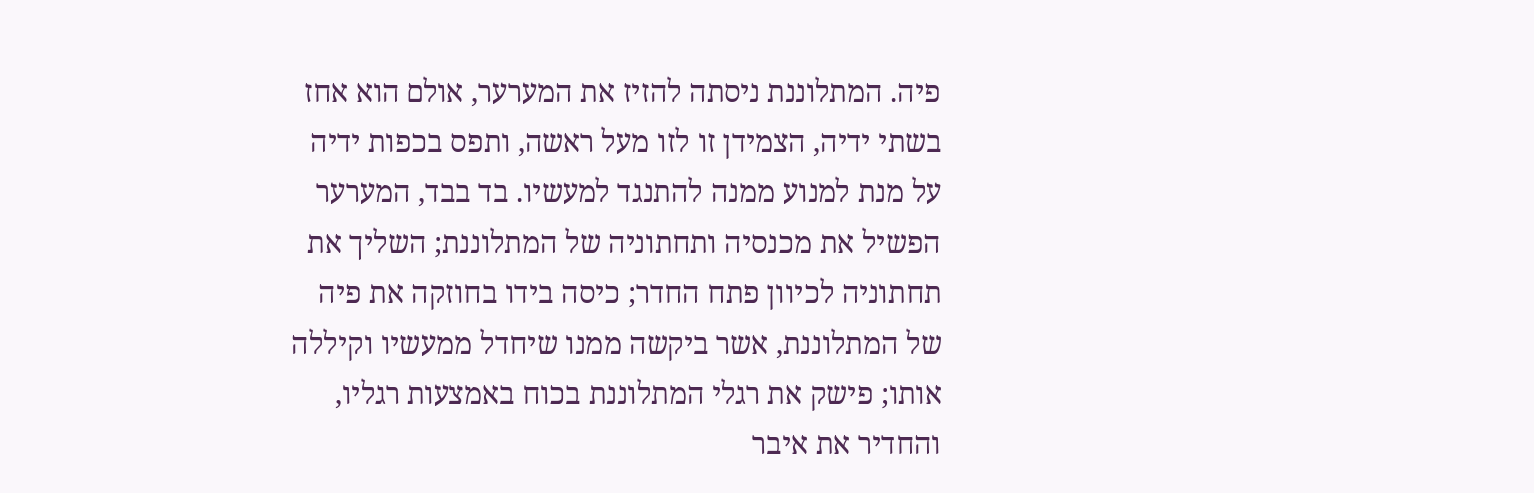פיה. המתלוננת ניסתה להזיז את המערער, אולם הוא אחז בשתי ידיה, הצמידן זו לזו מעל ראשה, ותפס בכפות ידיה על מנת למנוע ממנה להתנגד למעשיו. בד בבד, המערער הפשיל את מכנסיה ותחתוניה של המתלוננת; השליך את תחתוניה לכיוון פתח החדר; כיסה בידו בחוזקה את פיה של המתלוננת, אשר ביקשה ממנו שיחדל ממעשיו וקיללה אותו; פישק את רגלי המתלוננת בכוח באמצעות רגליו, והחדיר את איבר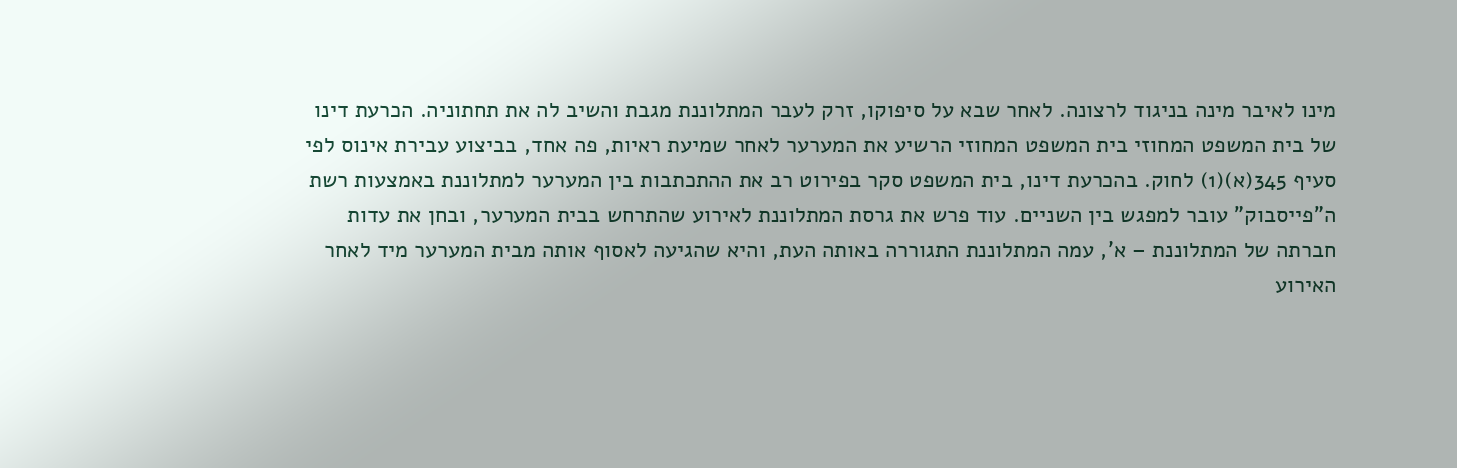מינו לאיבר מינה בניגוד לרצונה. לאחר שבא על סיפוקו, זרק לעבר המתלוננת מגבת והשיב לה את תחתוניה. הכרעת דינו של בית המשפט המחוזי בית המשפט המחוזי הרשיע את המערער לאחר שמיעת ראיות, פה אחד, בביצוע עבירת אינוס לפי סעיף 345(א)(1) לחוק. בהכרעת דינו, בית המשפט סקר בפירוט רב את ההתכתבות בין המערער למתלוננת באמצעות רשת ה"פייסבוק" עובר למפגש בין השניים. עוד פרש את גרסת המתלוננת לאירוע שהתרחש בבית המערער, ובחן את עדות חברתה של המתלוננת – א', עמה המתלוננת התגוררה באותה העת, והיא שהגיעה לאסוף אותה מבית המערער מיד לאחר האירוע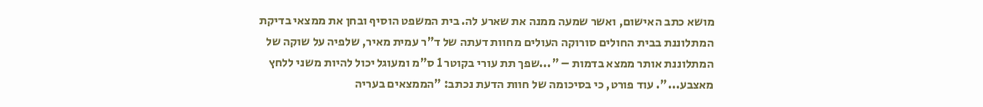מושא כתב האישום, ואשר שמעה ממנה את שארע לה. בית המשפט הוסיף ובחן את ממצאי בדיקת המתלוננת בבית החולים סורוקה העולים מחוות דעתה של ד"ר עמית מאיר, שלפיה על שוקה של המתלוננת אותר ממצא בדמות – "...שפך תת עורי בקוטר 1 ס"מ ומעוגל יכול להיות משני ללחץ מאצבע...". עוד פורט, כי בסיכומה של חוות הדעת נכתב: "הממצאים בעריה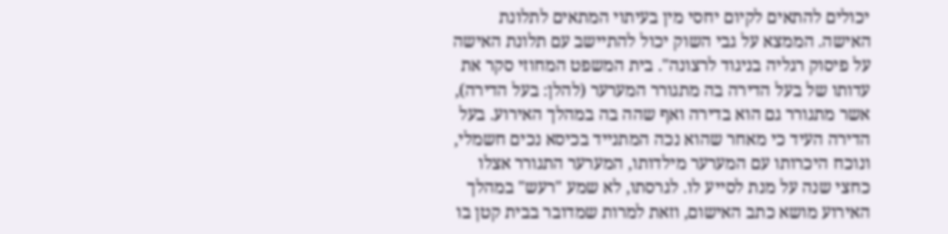יכולים להתאים לקיום יחסי מין בעיתוי המתאים לתלונת האישה. הממצא על גבי השוק יכול להתיישב עם תלונת האישה על פיסוק רגליה בניגוד לרצונה". בית המשפט המחוזי סקר את עדותו של בעל הדירה בה מתגורר המערער (להלן: בעל הדירה), אשר מתגורר גם הוא בדירה ואף שהה בה במהלך האירוע. בעל הדירה העיד כי מאחר שהוא נכה המתנייד בכיסא נכים חשמלי, ונוכח היכרותו עם המערער מילדותו, המערער התגורר אצלו כחצי שנה על מנת לסייע לו. לגרסתו, לא שמע "רעש" במהלך האירוע מושא כתב האישום, וזאת למרות שמדובר בבית קטן בו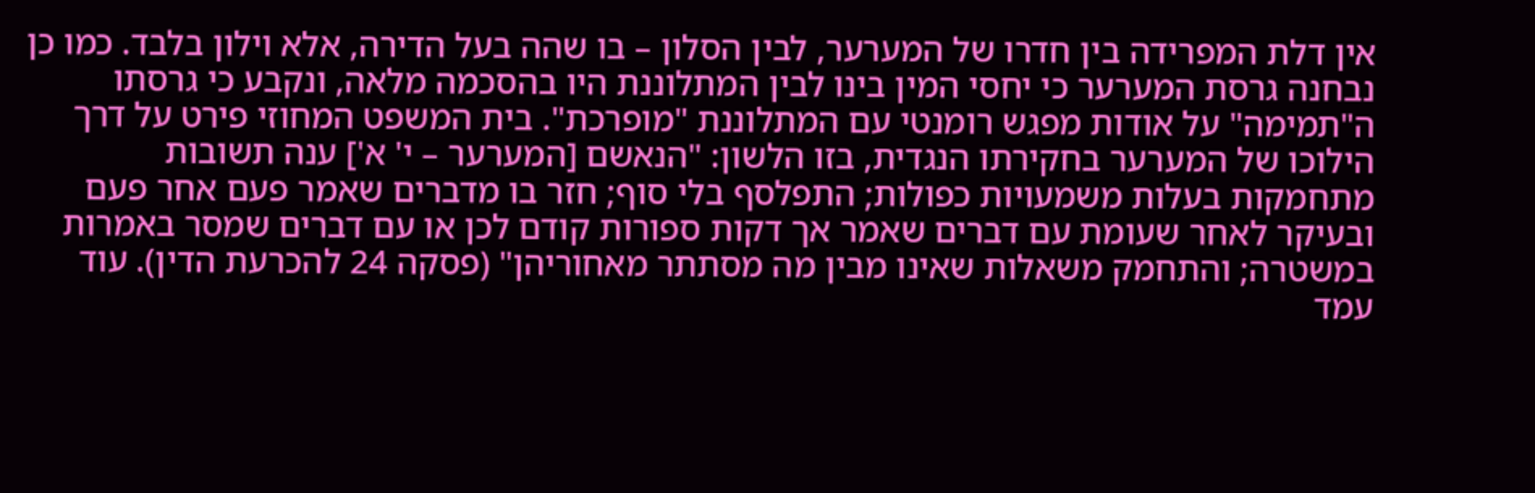אין דלת המפרידה בין חדרו של המערער, לבין הסלון – בו שהה בעל הדירה, אלא וילון בלבד. כמו כן נבחנה גרסת המערער כי יחסי המין בינו לבין המתלוננת היו בהסכמה מלאה, ונקבע כי גרסתו ה"תמימה" על אודות מפגש רומנטי עם המתלוננת "מופרכת". בית המשפט המחוזי פירט על דרך הילוכו של המערער בחקירתו הנגדית, בזו הלשון: "הנאשם [המערער – י' א'] ענה תשובות מתחמקות בעלות משמעויות כפולות; התפלסף בלי סוף; חזר בו מדברים שאמר פעם אחר פעם ובעיקר לאחר שעומת עם דברים שאמר אך דקות ספורות קודם לכן או עם דברים שמסר באמרות במשטרה; והתחמק משאלות שאינו מבין מה מסתתר מאחוריהן" (פסקה 24 להכרעת הדין). עוד עמד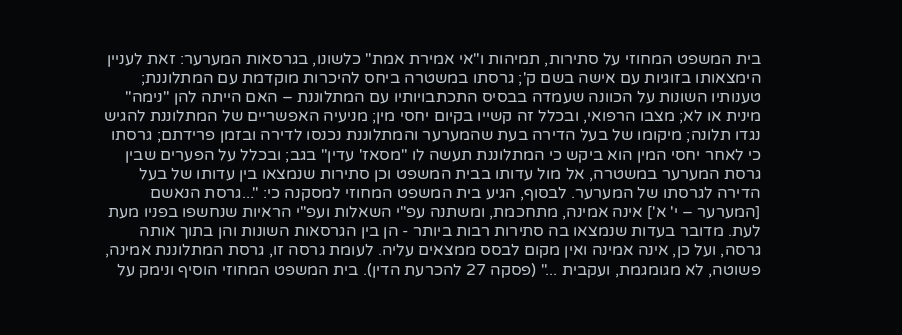בית המשפט המחוזי על סתירות, תמיהות ו"אי אמירת אמת" כלשונו, בגרסאות המערער: זאת לעניין הימצאותו בזוגיות עם אישה בשם ק'; גרסתו במשטרה ביחס להיכרות מוקדמת עם המתלוננת; טענותיו השונות על הכוונה שעמדה בבסיס התכתבויותיו עם המתלוננת – האם הייתה להן "נימה" מינית או לא; מצבו הרפואי, ובכלל זה קשייו בקיום יחסי מין; מניעיה האפשריים של המתלוננת להגיש נגדו תלונה; מיקומו של בעל הדירה בעת שהמערער והמתלוננת נכנסו לדירה ובזמן פרידתם; גרסתו כי לאחר יחסי המין הוא ביקש כי המתלוננת תעשה לו "מסאז' עדין" בגב; ובכלל על הפערים שבין גרסת המערער במשטרה, אל מול עדותו בבית המשפט וכן סתירות שנמצאו בין עדותו של בעל הדירה לגרסתו של המערער. לבסוף, הגיע בית המשפט המחוזי למסקנה כי: "...גרסת הנאשם [המערער – י' א'] אינה אמינה, מתחכמת, ומשתנה עפ"י השאלות ועפ"י הראיות שנחשפו בפניו מעת לעת. מדובר בעדות שנמצאו בה סתירות רבות ביותר - הן בין הגרסאות השונות והן בתוך אותה גרסה, ועל כן, אינה אמינה ואין מקום לבסס ממצאים עליה. לעומת גרסה זו, גרסת המתלוננת אמינה, פשוטה, לא מגומגמת, ועקבית ..." (פסקה 27 להכרעת הדין). בית המשפט המחוזי הוסיף ונימק על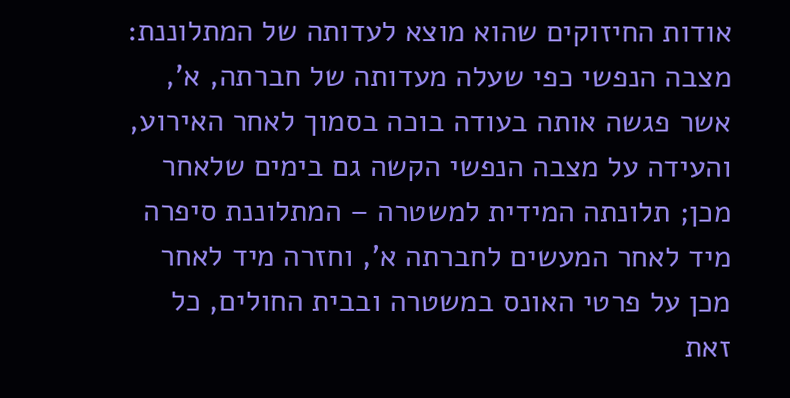אודות החיזוקים שהוא מוצא לעדותה של המתלוננת: מצבה הנפשי כפי שעלה מעדותה של חברתה, א', אשר פגשה אותה בעודה בוכה בסמוך לאחר האירוע, והעידה על מצבה הנפשי הקשה גם בימים שלאחר מכן; תלונתה המידית למשטרה – המתלוננת סיפרה מיד לאחר המעשים לחברתה א', וחזרה מיד לאחר מכן על פרטי האונס במשטרה ובבית החולים, כל זאת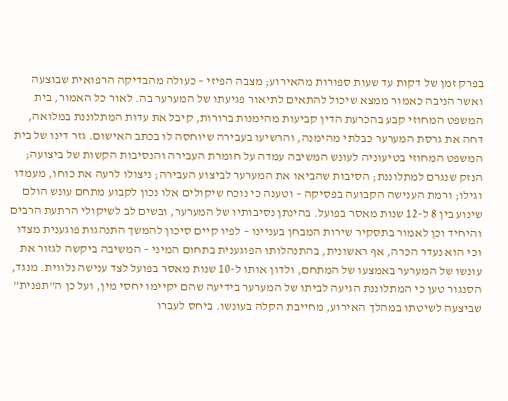בפרק זמן של דקות עד שעות ספורות מהאירוע; מצבה הפיזי – כעולה מהבדיקה הרפואית שבוצעה ואשר הניבה כאמור ממצא שיכול להתאים לתיאור פגיעתו של המערער בה. לאור כל האמור, בית המשפט המחוזי קבע בהכרעת הדין קביעות מהימנות ברורות, קיבל את עדות המתלוננת במלואה, דחה את גרסת המערער כבלתי מהימנה, והרשיעו בעבירה שיוחסה לו בכתב האישום. גזר דינו של בית המשפט המחוזי בטיעוניה לעונש המשיבה עמדה על חומרת העבירה והנסיבות הקשות של ביצועה; הנזק שנגרם למתלוננת; הסיבות שהביאו את המערער לביצוע העבירה; ניצולו לרעה את כוחו, מעמדו וגילו; ורמת הענישה הקבועה בפסיקה – וטענה כי נוכח שיקולים אלו נכון לקבוע מתחם עונש הולם שינוע בין 8 ל-12 שנות מאסר בפועל. בהינתן נסיבותיו של המערער, ובשים לב לשיקולי הרתעת הרבים והיחיד וכן לאמור בתסקיר שירות המבחן בעניינו – לפיו קיים סיכון להמשך התנהגות פוגענית מצדו וכי הוא נעדר הכרה, אף ראשונית, בהתנהלותו הפוגענית בתחום המיני – המשיבה ביקשה לגזור את עונשו של המערער באמצעו של המתחם, ולדון אותו ל-10 שנות מאסר בפועל לצד ענישה נלווית. מנגד, הסנגור טען כי המתלוננת הגיעה לביתו של המערער בידיעה שהם יקיימו יחסי מין, ועל כן ה"תפנית" שביצעה לשיטתו במהלך האירוע, מחייבת הקלה בעונשו. ביחס לעברו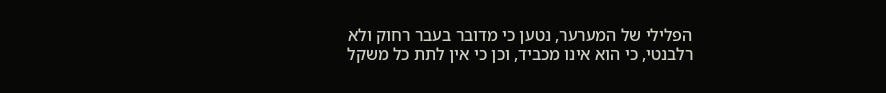הפלילי של המערער, נטען כי מדובר בעבר רחוק ולא רלבנטי, כי הוא אינו מכביד, וכן כי אין לתת כל משקל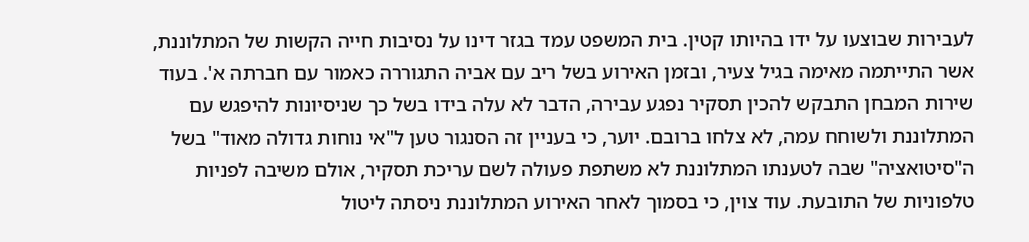לעבירות שבוצעו על ידו בהיותו קטין. בית המשפט עמד בגזר דינו על נסיבות חייה הקשות של המתלוננת, אשר התייתמה מאימה בגיל צעיר, ובזמן האירוע בשל ריב עם אביה התגוררה כאמור עם חברתה א'. בעוד שירות המבחן התבקש להכין תסקיר נפגע עבירה, הדבר לא עלה בידו בשל כך שניסיונות להיפגש עם המתלוננת ולשוחח עמה, לא צלחו ברובם. יוער, כי בעניין זה הסנגור טען ל"אי נוחות גדולה מאוד" בשל ה"סיטואציה" שבה לטענתו המתלוננת לא משתפת פעולה לשם עריכת תסקיר, אולם משיבה לפניות טלפוניות של התובעת. עוד צוין, כי בסמוך לאחר האירוע המתלוננת ניסתה ליטול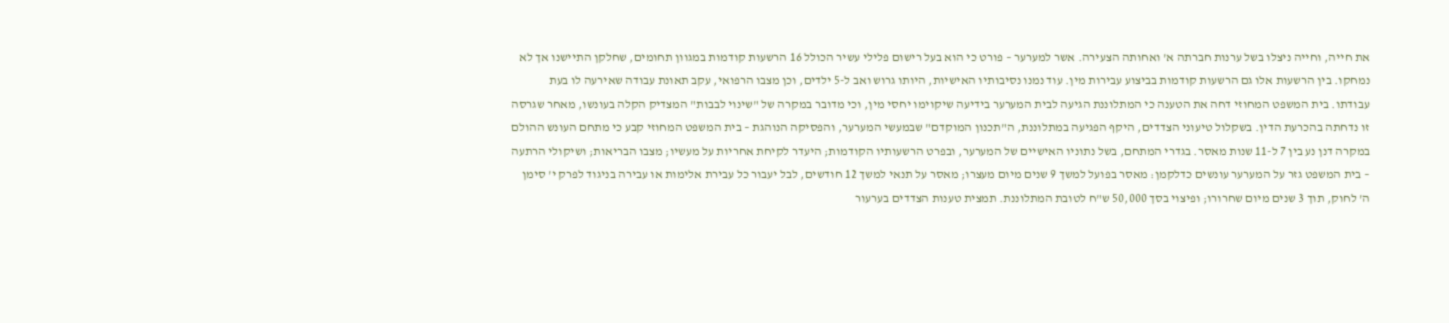את חייה, וחייה ניצלו בשל ערנות חברתה א' ואחותה הצעירה. אשר למערער – פורט כי הוא בעל רישום פלילי עשיר הכולל 16 הרשעות קודמות במגוון תחומים, שחלקן התיישנו אך לא נמחקו. בין הרשעות אלו גם הרשעות קודמות בביצוע עבירות מין. עוד נמנו נסיבותיו האישיות, היותו גרוש ואב ל-5 ילדים, וכן מצבו הרפואי, עקב תאונת עבודה שאירעה לו בעת עבודתו. בית המשפט המחוזי דחה את הטענה כי המתלוננת הגיעה לבית המערער בידיעה שיקוימו יחסי מין, וכי מדובר במקרה של "שינוי לבבות" המצדיק הקלה בעונשו, מאחר שגרסה זו נדחתה בהכרעת הדין. בשקלול טיעוני הצדדים, היקף הפגיעה במתלוננת, ה"תכנון המוקדם" שבמעשי המערער, והפסיקה הנוהגת – בית המשפט המחוזי קבע כי מתחם העונש ההולם במקרה דנן נע בין 7 ל-11 שנות מאסר. בגדרי המתחם, בשל נתוניו האישיים של המערער, ובפרט הרשעותיו הקודמות; היעדר לקיחת אחריות על מעשיו; מצבו הבריאות; ושיקולי הרתעה – בית המשפט גזר על המערער עונשים כדלקמן: מאסר בפועל למשך 9 שנים מיום מעצרו; מאסר על תנאי למשך 12 חודשים, לבל יעבור כל עבירת אלימות או עבירה בניגוד לפרק י' סימן ה' לחוק, תוך 3 שנים מיום שחרורו; ופיצוי בסך 50,000 ש"ח לטובת המתלוננת. תמצית טענות הצדדים בערעור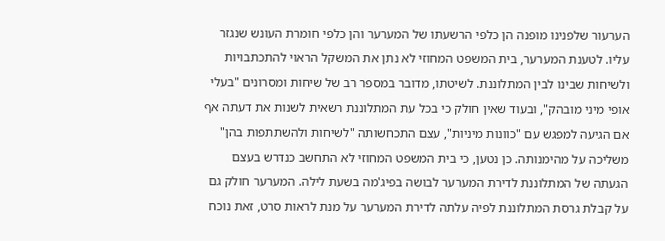הערעור שלפנינו מופנה הן כלפי הרשעתו של המערער והן כלפי חומרת העונש שנגזר עליו. לטענת המערער, בית המשפט המחוזי לא נתן את המשקל הראוי להתכתבויות ולשיחות שבינו לבין המתלוננת. לשיטתו, מדובר במספר רב של שיחות ומסרונים "בעלי אופי מיני מובהק", ובעוד שאין חולק כי בכל עת המתלוננת רשאית לשנות את דעתה אף אם הגיעה למפגש עם "כוונות מיניות", עצם התכחשותה "לשיחות ולהשתתפות בהן" משליכה על מהימנותה. כן נטען, כי בית המשפט המחוזי לא התחשב כנדרש בעצם הגעתה של המתלוננת לדירת המערער לבושה בפיג'מה בשעת לילה. המערער חולק גם על קבלת גרסת המתלוננת לפיה עלתה לדירת המערער על מנת לראות סרט, זאת נוכח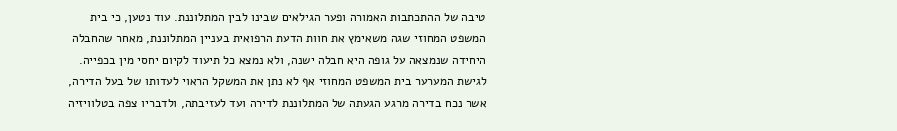טיבה של ההתכתבות האמורה ופער הגילאים שבינו לבין המתלוננת. עוד נטען, כי בית המשפט המחוזי שגה משאימץ את חוות הדעת הרפואית בעניין המתלוננת, מאחר שהחבלה היחידה שנמצאה על גופה היא חבלה ישנה, ולא נמצא כל תיעוד לקיום יחסי מין בכפייה. לגישת המערער בית המשפט המחוזי אף לא נתן את המשקל הראוי לעדותו של בעל הדירה, אשר נכח בדירה מרגע הגעתה של המתלוננת לדירה ועד לעזיבתה, ולדבריו צפה בטלוויזיה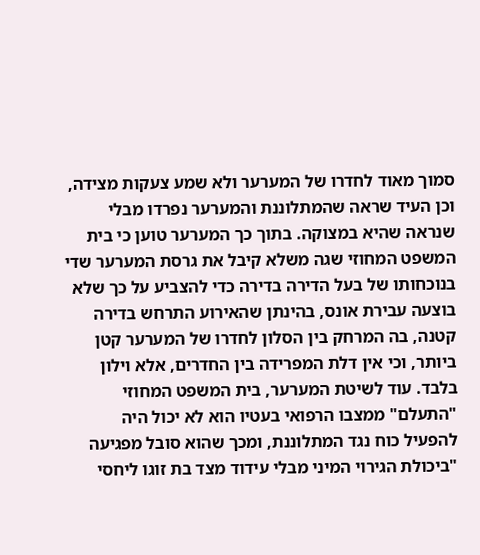סמוך מאוד לחדרו של המערער ולא שמע צעקות מצידה, וכן העיד שראה שהמתלוננת והמערער נפרדו מבלי שנראה שהיא במצוקה. בתוך כך המערער טוען כי בית המשפט המחוזי שגה משלא קיבל את גרסת המערער שדי בנוכחותו של בעל הדירה בדירה כדי להצביע על כך שלא בוצעה עבירת אונס, בהינתן שהאירוע התרחש בדירה קטנה, בה המרחק בין הסלון לחדרו של המערער קטן ביותר, וכי אין דלת המפרידה בין החדרים, אלא וילון בלבד. עוד לשיטת המערער, בית המשפט המחוזי "התעלם" ממצבו הרפואי בעטיו הוא לא יכול היה להפעיל כוח נגד המתלוננת, ומכך שהוא סובל מפגיעה "ביכולת הגירוי המיני מבלי עידוד מצד בת זוגו ליחסי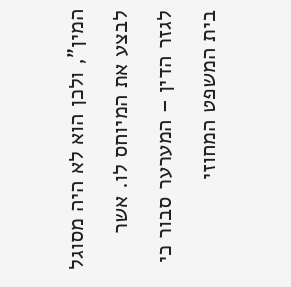המין", ולכן הוא לא היה מסוגל לבצע את המיוחס לו. אשר לגזר הדין – המערער סבור כי בית המשפט המחוזי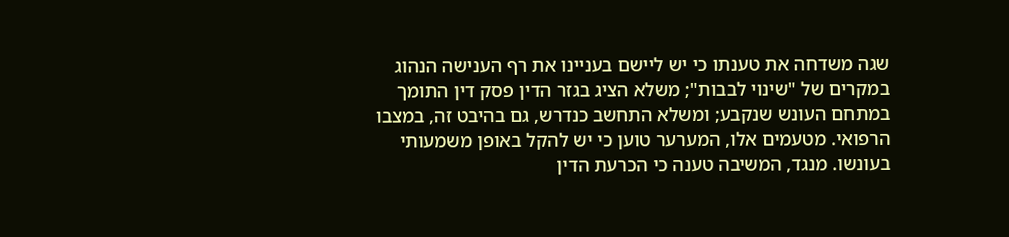שגה משדחה את טענתו כי יש ליישם בעניינו את רף הענישה הנהוג במקרים של "שינוי לבבות"; משלא הציג בגזר הדין פסק דין התומך במתחם העונש שנקבע; ומשלא התחשב כנדרש, גם בהיבט זה, במצבו הרפואי. מטעמים אלו, המערער טוען כי יש להקל באופן משמעותי בעונשו. מנגד, המשיבה טענה כי הכרעת הדין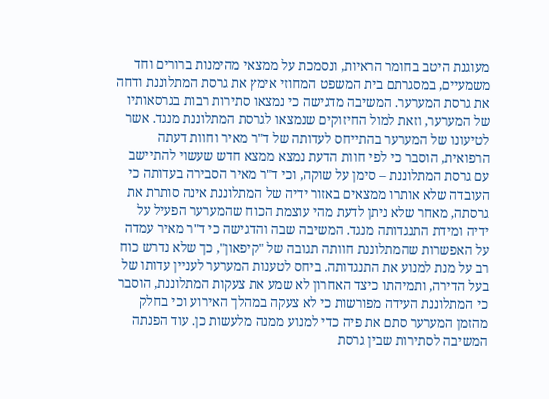מעוגנת היטב בחומר הראיות, ונסמכת על ממצאי מהימנות ברורים וחד משמעיים, במסגרתם בית המשפט המחוזי אימץ את גרסת המתלוננת ודחה את גרסת המערער. המשיבה מדגישה כי נמצאו סתירות רבות בגרסאותיו של המערער, וזאת למול החיזוקים שנמצאו לגרסת המתלוננת מנגד. אשר לטיעונו של המערער בהתייחס לעדותה של ד"ר מאיר וחוות דעתה הרפואית, הוסבר כי לפי חוות הדעת נמצא ממצא חדש שעשוי להתיישב עם גרסת המתלוננת – סימן על שוקה, וכי ד"ר מאיר הסבירה בעדותה כי העובדה שלא אותרו ממצאים באזור ידיה של המתלוננת אינה סותרת את גרסתה, מאחר שלא ניתן לדעת מהי עוצמת הכוח שהמערער הפעיל על ידיה ומידת התנגדותה מנגד. המשיבה שבה והדגישה כי ד"ר מאיר עמדה על האפשרות שהמתלוננת חוותה תגובה של "קיפאון", כך שלא נדרש כוח רב על מנת למנוע את התנגדותה. ביחס לטענות המערער לעניין עדותו של בעל הדירה, ותמיהתו כיצד האחרון לא שמע את צעקות המתלוננת, הוסבר כי המתלוננת העידה מפורשות כי לא צעקה במהלך האירוע וכי בחלק מהזמן המערער סתם את פיה כדי למנוע ממנה מלעשות כן. עוד הפנתה המשיבה לסתירות שבין גרסת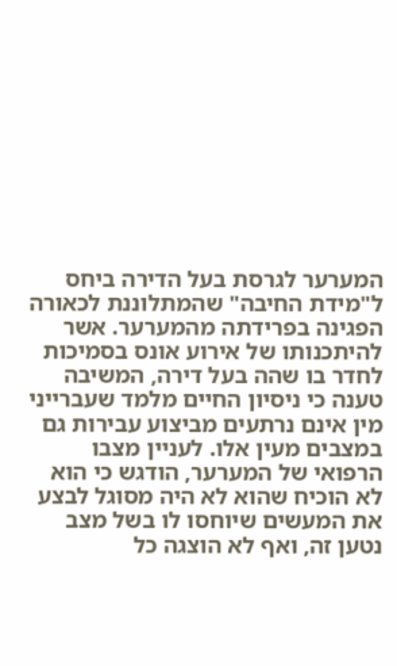המערער לגרסת בעל הדירה ביחס ל"מידת החיבה" שהמתלוננת לכאורה הפגינה בפרידתה מהמערער. אשר להיתכנותו של אירוע אונס בסמיכות לחדר בו שהה בעל דירה, המשיבה טענה כי ניסיון החיים מלמד שעברייני מין אינם נרתעים מביצוע עבירות גם במצבים מעין אלו. לעניין מצבו הרפואי של המערער, הודגש כי הוא לא הוכיח שהוא לא היה מסוגל לבצע את המעשים שיוחסו לו בשל מצב נטען זה, ואף לא הוצגה כל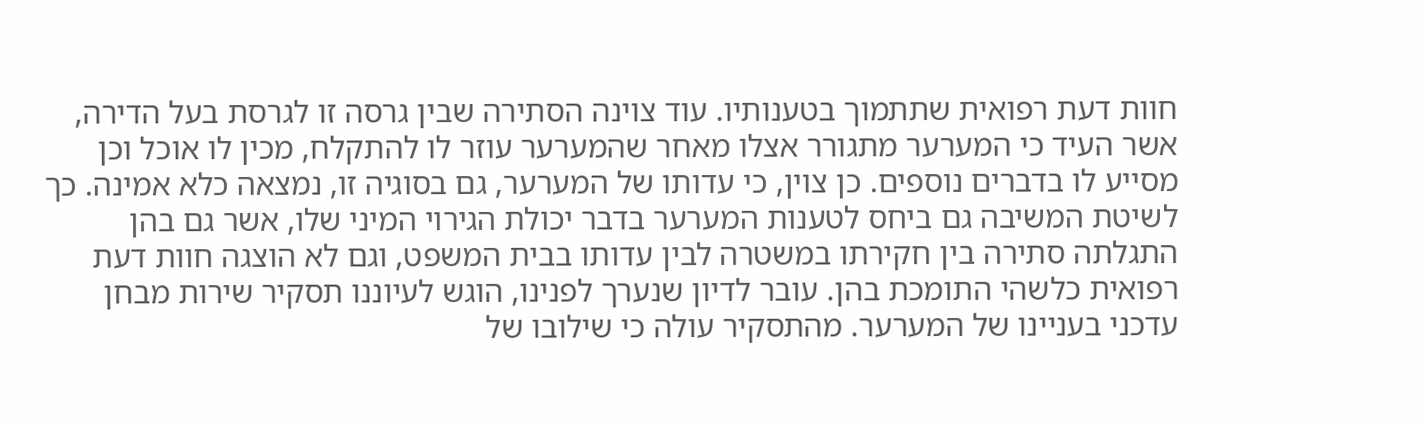חוות דעת רפואית שתתמוך בטענותיו. עוד צוינה הסתירה שבין גרסה זו לגרסת בעל הדירה, אשר העיד כי המערער מתגורר אצלו מאחר שהמערער עוזר לו להתקלח, מכין לו אוכל וכן מסייע לו בדברים נוספים. כן צוין, כי עדותו של המערער, גם בסוגיה זו, נמצאה כלא אמינה. כך לשיטת המשיבה גם ביחס לטענות המערער בדבר יכולת הגירוי המיני שלו, אשר גם בהן התגלתה סתירה בין חקירתו במשטרה לבין עדותו בבית המשפט, וגם לא הוצגה חוות דעת רפואית כלשהי התומכת בהן. עובר לדיון שנערך לפנינו, הוגש לעיוננו תסקיר שירות מבחן עדכני בעניינו של המערער. מהתסקיר עולה כי שילובו של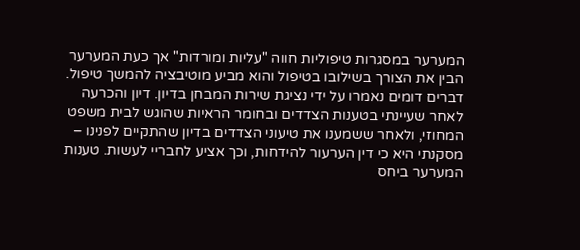המערער במסגרות טיפוליות חווה "עליות ומורדות" אך כעת המערער הבין את הצורך בשילובו בטיפול והוא מביע מוטיבציה להמשך טיפול. דברים דומים נאמרו על ידי נציגת שירות המבחן בדיון. דיון והכרעה לאחר שעיינתי בטענות הצדדים ובחומר הראיות שהוגש לבית משפט המחוזי, ולאחר ששמענו את טיעוני הצדדים בדיון שהתקיים לפנינו – מסקנתי היא כי דין הערעור להידחות, וכך אציע לחבריי לעשות. טענות המערער ביחס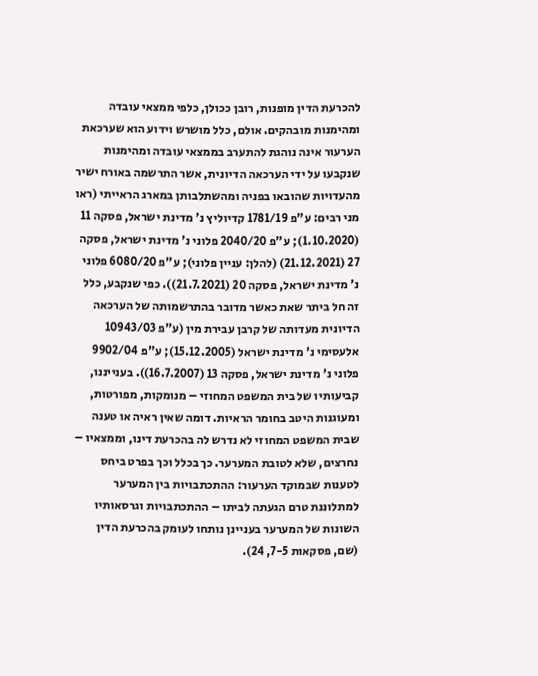להכרעת הדין מופנות, רובן ככולן, כלפי ממצאי עובדה ומהימנות מובהקים. אולם, כלל מושרש וידוע הוא שערכאת הערעור אינה נוהגת להתערב בממצאי עובדה ומהימנות שנקבעו על ידי הערכאה הדיונית, אשר התרשמה באורח ישיר מהעדויות שהובאו בפניה ומהשתלבותן במארג הראייתי (ראו מני רבים: ע"פ 1781/19 קדיוליץ נ' מדינת ישראל, פסקה 11 (1.10.2020); ע"פ 2040/20 פלוני נ' מדינת ישראל, פסקה 27 (21.12.2021) (להלן: עניין פלוני); ע"פ 6080/20 פלוני נ' מדינת ישראל, פסקה 20 (21.7.2021)). כפי שנקבע, כלל זה חל ביתר שאת כאשר מדובר בהתרשמותה של הערכאה הדיונית מעדותה של קרבן עבירת מין (ע"פ 10943/03 אלעסימי נ' מדינת ישראל (15.12.2005); ע"פ 9902/04 פלוני נ' מדינת ישראל, פסקה 13 (16.7.2007)). בענייננו, קביעותיו של בית המשפט המחוזי – מנומקות, מפורטות, ומעוגנות היטב בחומר הראיות. דומה שאין ראיה או טענה שבית המשפט המחוזי לא נדרש לה בהכרעת דינו, וממצאיו – נחרצים, שלא לטובת המערער. כך בכלל וכך בפרט ביחס לטענות שבמוקד הערעור: ההתכתבויות בין המערער למתלוננת טרם הגעתה לביתו – ההתכתבויות וגרסאותיו השונות של המערער בעניינן נותחו לעומק בהכרעת הדין (שם, פסקאות 7-5, 24).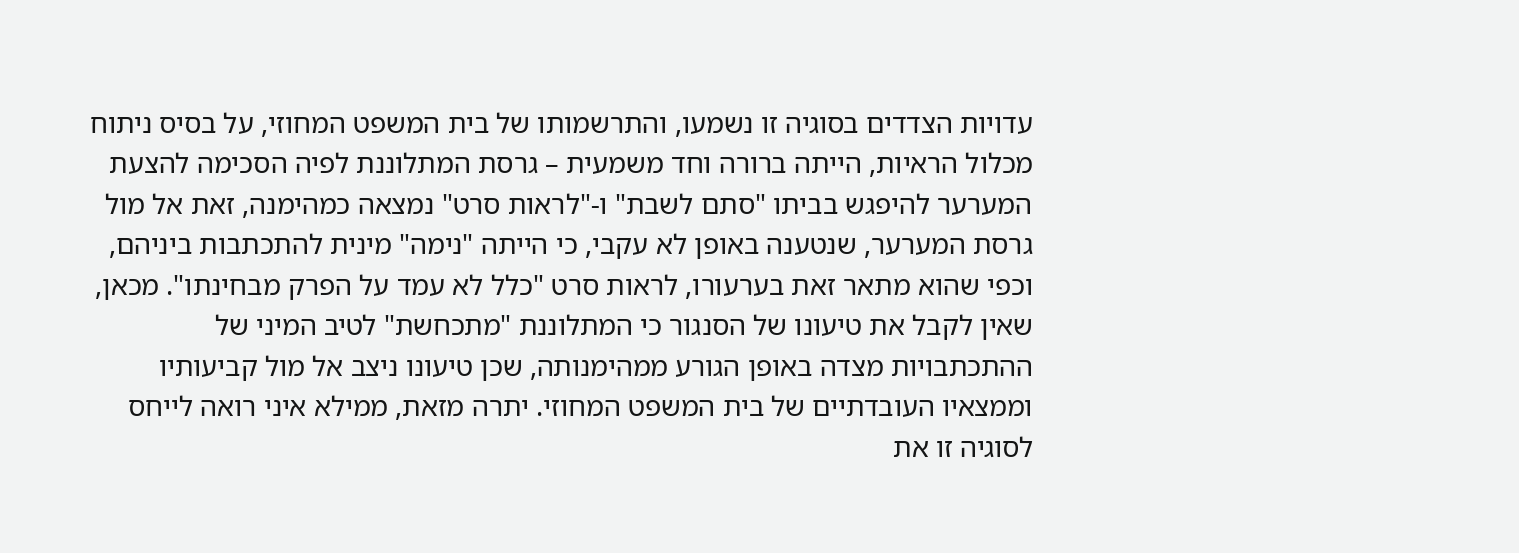עדויות הצדדים בסוגיה זו נשמעו, והתרשמותו של בית המשפט המחוזי, על בסיס ניתוח מכלול הראיות, הייתה ברורה וחד משמעית – גרסת המתלוננת לפיה הסכימה להצעת המערער להיפגש בביתו "סתם לשבת" ו-"לראות סרט" נמצאה כמהימנה, זאת אל מול גרסת המערער, שנטענה באופן לא עקבי, כי הייתה "נימה" מינית להתכתבות ביניהם, וכפי שהוא מתאר זאת בערעורו, לראות סרט "כלל לא עמד על הפרק מבחינתו". מכאן, שאין לקבל את טיעונו של הסנגור כי המתלוננת "מתכחשת" לטיב המיני של ההתכתבויות מצדה באופן הגורע ממהימנותה, שכן טיעונו ניצב אל מול קביעותיו וממצאיו העובדתיים של בית המשפט המחוזי. יתרה מזאת, ממילא איני רואה לייחס לסוגיה זו את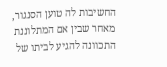החשיבות לה טוען הסנגור, מאחר שבין אם המתלוננת התכוונה להגיע לביתו של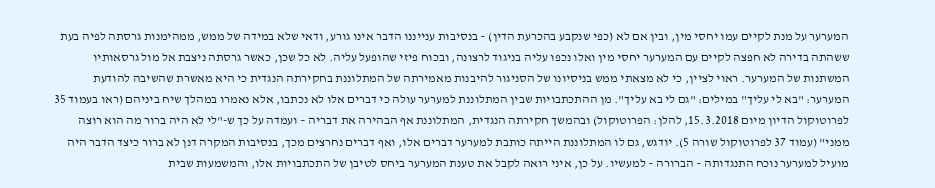המערער על מנת לקיים עמו יחסי מין, ובין אם לא (כפי שנקבע בהכרעת הדין) – בנסיבות ענייננו הדבר אינו גורע, ודאי שלא במידה של ממש, ממהימנות גרסתה לפיה בעת ששהתה בדירה לא חפצה לקיים עם המערער יחסי מין ואלו נכפו עליה בניגוד לרצונה, ובכוח פיזי שהופעל עליה. לא כל שכן, כאשר גרסתה ניצבת אל מול גרסאותיו המשתנות של המערער. ראוי לציין, כי לא מצאתי ממש בניסיונו של הסניגור להיבנות מאמירתה של המתלוננת בחקירתה הנגדית כי היא מאשרת שהשיבה להודעת המערער: "בא לי עליך" במילים: "גם לי בא עליך". מן ההתכתבויות שבין המתלוננת למערער עולה כי דברים אלו לא נכתבו, אלא נאמרו במהלך שיח ביניהם (ראו בעמוד 35 לפרוטוקול הדיון מיום 15.3.2018, להלן: הפרוטוקול) ובהמשך חקירתה הנגדית, המתלוננת אף הבהירה את דבריה – ועמדה על כך ש-"לי לא היה ברור מה הוא רוצה ממני" (עמוד 37 לפרוטוקול שורה 5). יודגש, גם לו המתלוננת הייתה כותבת למערער דברים אלו, ואף דברים נחרצים מכך, בנסיבות המקרה דנן לא ברור כיצד הדבר היה מועיל למערער נוכח התנגדותה – הברורה – למעשיו. על כן, איני רואה לקבל את טענת המערער ביחס לטיבן של התכתבויות אלו, והמשמעות שבית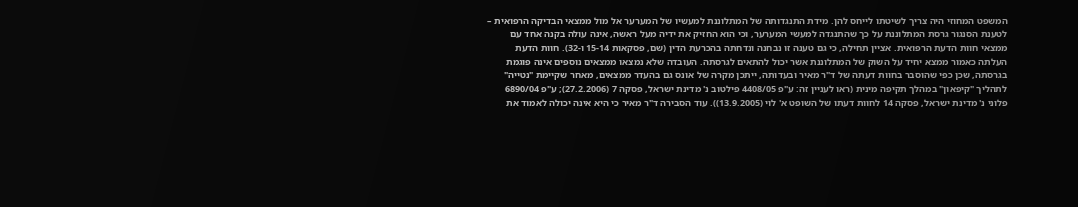המשפט המחוזי היה צריך לשיטתו לייחס להן. מידת התנגדותה של המתלוננת למעשיו של המערער אל מול ממצאי הבדיקה הרפואית – לטענת הסנגור גרסת המתלוננת על כך שהתנגדה למעשי המערער, וכי הוא החזיק את ידיה מעל ראשה, אינה עולה בקנה אחד עם ממצאי חוות הדעת הרפואית. אציין תחילה, כי גם טענה זו נבחנה ונדחתה בהכרעת הדין (שם, פסקאות 15-14 ו-32). חוות הדעת העלתה כאמור ממצא יחיד על השוק של המתלוננת אשר יכול להתאים לגרסתה. העובדה שלא נמצאו ממצאים נוספים אינה פוגמת בגרסתה, שכן כפי שהוסבר בחוות דעתה של ד"ר מאיר ובעדותה, ייתכן מקרה של אונס גם בהעדר ממצאים, מאחר שקיימת "נטייה" לתהליך "קיפאון" במהלך תקיפה מינית (ראו לעניין זה: ע"פ 4408/05 פילטוב נ' מדינת ישראל, פסקה 7 (27.2.2006); ע"פ 6890/04 פלוני נ' מדינת ישראל, פסקה 14 לחוות דעתו של השופט א' לוי (13.9.2005)). עוד הסבירה ד"ר מאיר כי היא אינה יכולה לאמוד את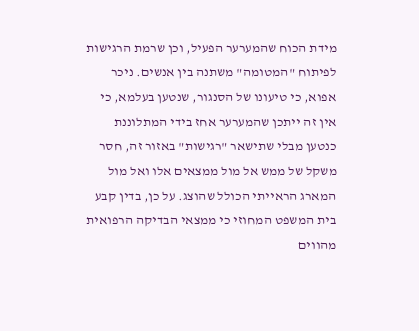מידת הכוח שהמערער הפעיל, וכן שרמת הרגישות לפיתוח "המטומה" משתנה בין אנשים. ניכר אפוא, כי טיעונו של הסנגור, שנטען בעלמא, כי אין זה ייתכן שהמערער אחז בידי המתלוננת כנטען מבלי שתישאר "רגישות" באזור זה, חסר משקל של ממש אל מול ממצאים אלו ואל מול המארג הראייתי הכולל שהוצג. על כן, בדין קבע בית המשפט המחוזי כי ממצאי הבדיקה הרפואית מהווים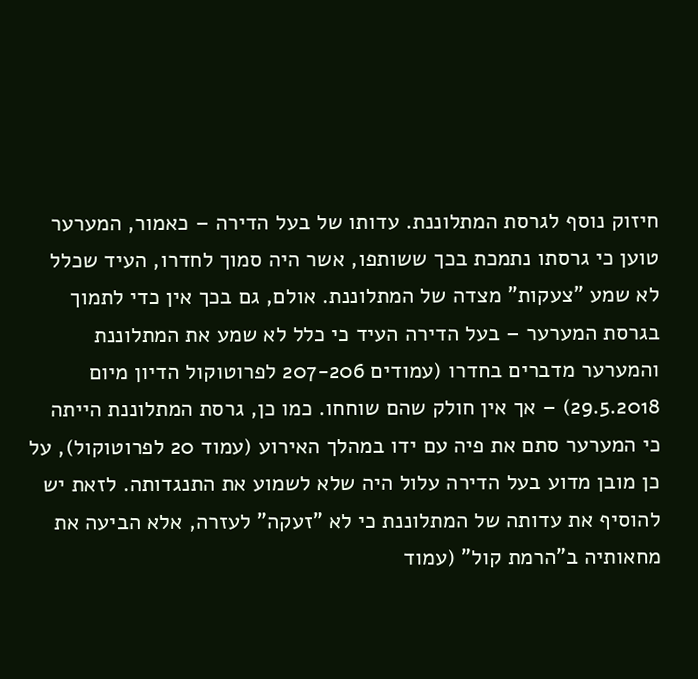חיזוק נוסף לגרסת המתלוננת. עדותו של בעל הדירה – כאמור, המערער טוען כי גרסתו נתמכת בכך ששותפו, אשר היה סמוך לחדרו, העיד שכלל לא שמע "צעקות" מצדה של המתלוננת. אולם, גם בכך אין כדי לתמוך בגרסת המערער – בעל הדירה העיד כי כלל לא שמע את המתלוננת והמערער מדברים בחדרו (עמודים 207-206 לפרוטוקול הדיון מיום 29.5.2018) – אך אין חולק שהם שוחחו. כמו כן, גרסת המתלוננת הייתה כי המערער סתם את פיה עם ידו במהלך האירוע (עמוד 20 לפרוטוקול), על כן מובן מדוע בעל הדירה עלול היה שלא לשמוע את התנגדותה. לזאת יש להוסיף את עדותה של המתלוננת כי לא "זעקה" לעזרה, אלא הביעה את מחאותיה ב"הרמת קול" (עמוד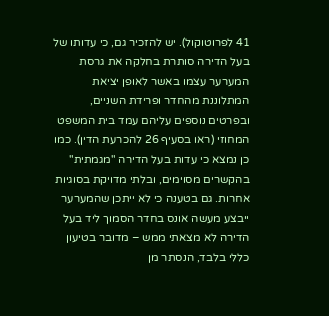41 לפרוטוקול). יש להזכיר גם, כי עדותו של בעל הדירה סותרת בחלקה את גרסת המערער עצמו באשר לאופן יציאת המתלוננת מהחדר ופרידת השניים, ובפרטים נוספים עליהם עמד בית המשפט המחוזי (ראו בסעיף 26 להכרעת הדין). כמו כן נמצא כי עדות בעל הדירה "מגמתית" בהקשרים מסוימים, ובלתי מדויקת בסוגיות אחרות. גם בטענה כי לא ייתכן שהמערער ייבצע מעשה אונס בחדר הסמוך ליד בעל הדירה לא מצאתי ממש – מדובר בטיעון כללי בלבד, הנסתר מן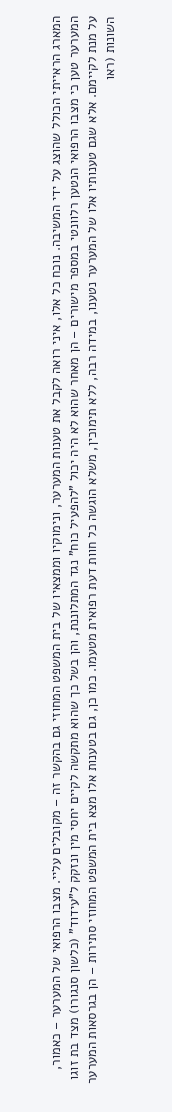המארג הראייתי הכולל שהוצג על ידי המשיבה. נוכח כל אלו, איני רואה לקבל את טענות המערער, ונימוקיו וממצאיו של בית המשפט המחוזי גם בהקשר זה – מקובלים עליי. מצבו הרפואי של המערער – כאמור, המערער טען כי מצבו הרפואי הנטען רלוונטי במספר מישורים – הן מאחר שהוא לא היה יכול "להפעיל כוח" נגד המתלוננת, והן בשל כך שהוא מתקשה לקיים יחסי מין ונזקק ל"עידוד" (כלשון סנגורו) מצד בת זוגו על מנת לקיימם. אלא שגם טענותיו אלו של המערער נטענו, במידה רבה, ללא תימוכין, משלא הוגשה כל חוות דעת רפואית מטעמו. כמו כן, גם בטענות אלו מצא בית המשפט המחוזי סתירות – הן בגרסאות המערער השונות (ראו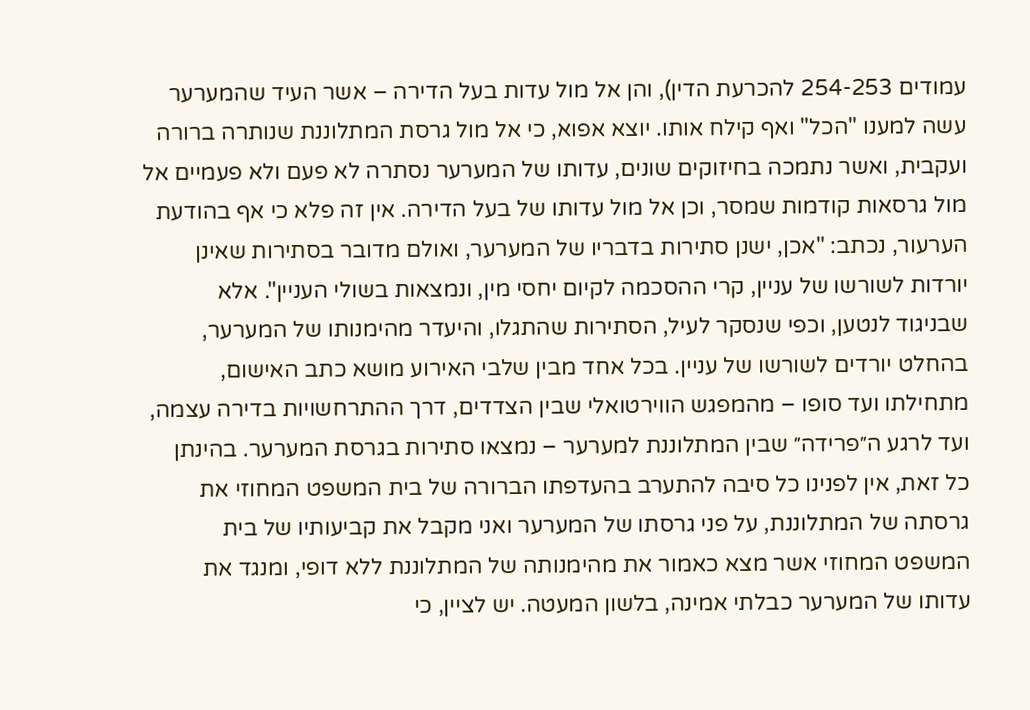עמודים 254-253 להכרעת הדין), והן אל מול עדות בעל הדירה – אשר העיד שהמערער עשה למענו "הכל" ואף קילח אותו. יוצא אפוא, כי אל מול גרסת המתלוננת שנותרה ברורה ועקבית, ואשר נתמכה בחיזוקים שונים, עדותו של המערער נסתרה לא פעם ולא פעמיים אל מול גרסאות קודמות שמסר, וכן אל מול עדותו של בעל הדירה. אין זה פלא כי אף בהודעת הערעור, נכתב: "אכן, ישנן סתירות בדבריו של המערער, ואולם מדובר בסתירות שאינן יורדות לשורשו של עניין, קרי ההסכמה לקיום יחסי מין, ונמצאות בשולי העניין". אלא שבניגוד לנטען, וכפי שנסקר לעיל, הסתירות שהתגלו, והיעדר מהימנותו של המערער, בהחלט יורדים לשורשו של עניין. בכל אחד מבין שלבי האירוע מושא כתב האישום, מתחילתו ועד סופו – מהמפגש הווירטואלי שבין הצדדים, דרך ההתרחשויות בדירה עצמה, ועד לרגע ה״פרידה״ שבין המתלוננת למערער – נמצאו סתירות בגרסת המערער. בהינתן כל זאת, אין לפנינו כל סיבה להתערב בהעדפתו הברורה של בית המשפט המחוזי את גרסתה של המתלוננת, על פני גרסתו של המערער ואני מקבל את קביעותיו של בית המשפט המחוזי אשר מצא כאמור את מהימנותה של המתלוננת ללא דופי, ומנגד את עדותו של המערער כבלתי אמינה, בלשון המעטה. יש לציין, כי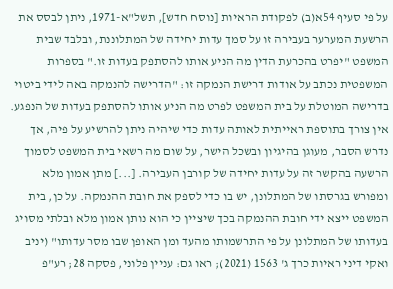על פי סעיף 54א(ב) לפקודת הראיות [נוסח חדש], תשל"א-1971, ניתן לבסס את הרשעת המערער בעבירה זו על סמך עדות יחידה של המתלוננת, ובלבד שבית המשפט "יפרט בהכרעת הדין מה הניע אותו להסתפק בעדות זו." בספרות המשפטית נכתב על אודות דרישת הנמקה זו: "הדרישה להנמקה באה לידי ביטוי בדרישה המוטלת על בית המשפט לפרט מה הניע אותו להסתפק בעדות של הנפגע. אין צורך בתוספת ראייתית לאותה עדות כדי שיהיה ניתן להרשיע על פיה, אך נדרש הסבר, מעוגן בהיגיון ובשכל הישר, על שום מה רשאי בית המשפט לסמוך הרשעה בהקשר זה על עדות יחידה של קורבן העבירה. [...] מתן אמון מלא ומפורש בגרסתו של המתלונן, יש בו כדי לספק את חובת ההנמקה. על כן, בית המשפט ייצא ידי חובת ההנמקה בכך שיציין כי הוא נותן אמון מלא ובלתי מסויג בעדותו של המתלונן על פי התרשמותו מהעד ומן האופן שבו מסר עדותו" (יניב ואקי דיני ראיות כרך ג' 1563 (2021); ראו גם: עניין פלוני, פסקה 28; רע"פ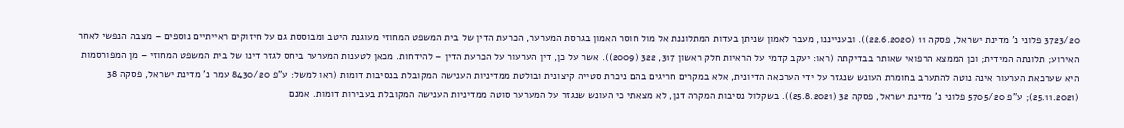3723/20 פלוני נ' מדינת ישראל, פסקה 11 (22.6.2020)). ובענייננו, מעבר לאמון שניתן בעדות המתלוננת אל מול חוסר האמון בגרסת המערער, הכרעת הדין של בית המשפט המחוזי מעוגנת היטב ומבוססת גם על חיזוקים ראייתיים נוספים – מצבה הנפשי לאחר האירוע; תלונתה המידית; וכן הממצא הרפואי שאותר בבדיקתה (ראו: יעקב קדמי על הראיות חלק ראשון 317, 322 (2009)). אשר על כן, דין הערעור על הכרעת הדין – להידחות. מכאן לטענות המערער ביחס לגזר דינו של בית המשפט המחוזי – מן המפורסמות היא שערכאת הערעור אינה נוטה להתערב בחומרת העונש שנגזר על ידי הערכאה הדיונית, אלא במקרים חריגים בהם ניכרת סטייה קיצונית ובולטת ממדיניות הענישה המקובלת בנסיבות דומות (ראו למשל: ע"פ 8430/20 עמר נ' מדינת ישראל, פסקה 38 (25.11.2021); ע"פ 5705/20 פלוני נ' מדינת ישראל, פסקה 32 (25.8.2021)). בשקלול נסיבות המקרה דנן, לא מצאתי כי העונש שנגזר על המערער סוטה ממדיניות הענישה המקובלת בעבירות דומות. אמנם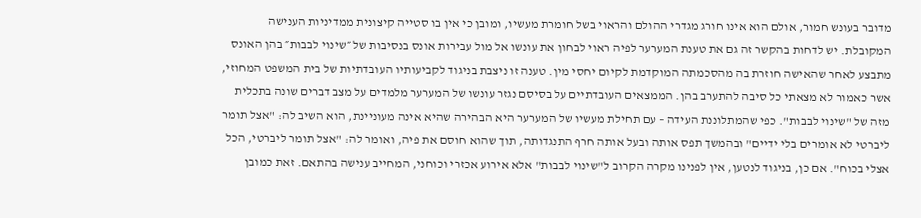מדובר בעונש חמור, אולם הוא אינו חורג מגדרי ההולם והראוי בשל חומרת מעשיו, ומובן כי אין בו סטייה קיצונית ממדיניות הענישה המקובלת. יש לדחות בהקשר זה גם את טענת המערער לפיה ראוי לבחון את עונשו אל מול עבירות אונס בנסיבות של ״שינוי לבבות״ בהן האונס מתבצע לאחר שהאישה חוזרת בה מהסכמתה המוקדמת לקיום יחסי מין. טענה זו ניצבת בניגוד לקביעותיו העובדתיות של בית המשפט המחוזי, אשר כאמור לא מצאתי כל סיבה להתערב בהן. הממצאים העובדתיים על בסיסם נגזר עונשו של המערער מלמדים על מצב דברים שונה בתכלית מזה של "שינוי לבבות". כפי שהמתלוננת העידה – עם תחילת מעשיו של המערער היא הבהירה שהיא אינה מעוניינת, הוא השיב לה: "אצל תומר ליברטי לא אומרים בלי ידיים" ובהמשך תפס אותה ובעל אותה חרף התנגדותה, תוך שהוא חוסם את פיה, ואומר לה: "אצל תומר ליברטי, הכל אצלי בכוח". אם כן, בניגוד לנטען, אין לפנינו מקרה הקרוב ל"שינוי לבבות" אלא אירוע אכזרי וכוחני, המחייב ענישה בהתאם. זאת כמובן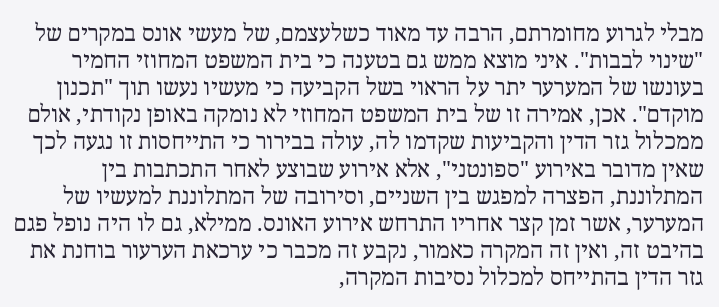מבלי לגרוע מחומרתם, הרבה עד מאוד כשלעצמם, של מעשי אונס במקרים של "שינוי לבבות". איני מוצא ממש גם בטענה כי בית המשפט המחוזי החמיר בעונשו של המערער יתר על הראוי בשל הקביעה כי מעשיו נעשו תוך "תכנון מוקדם". אכן, אמירה זו של בית המשפט המחוזי לא נומקה באופן נקודתי, אולם ממכלול גזר הדין והקביעות שקדמו לה, עולה בבירור כי התייחסות זו נגעה לכך שאין מדובר באירוע "ספונטני", אלא אירוע שבוצע לאחר התכתבות בין המתלוננת, הפצרה למפגש בין השניים, וסירובה של המתלוננת למעשיו של המערער, אשר זמן קצר אחריו התרחש אירוע האונס. ממילא, גם לו היה נופל פגם בהיבט זה, ואין זה המקרה כאמור, נקבע זה מכבר כי ערכאת הערעור בוחנת את גזר הדין בהתייחס למכלול נסיבות המקרה,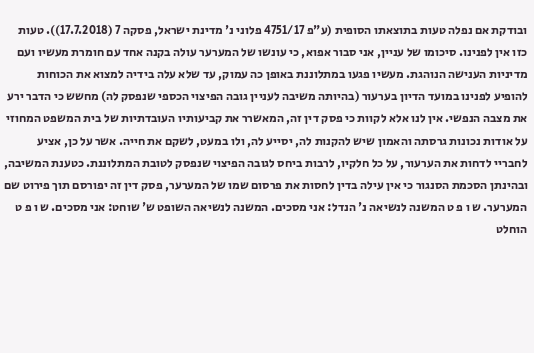ובודקת אם נפלה טעות בתוצאתו הסופית (ע"פ 4751/17 פלוני נ' מדינת ישראל, פסקה 7 (17.7.2018)). טעות כזו אין לפנינו. סיכומו של עניין, אני סבור אפוא, כי עונשו של המערער עולה בקנה אחד עם חומרת מעשיו ועם מדיניות הענישה הנוהגת. מעשיו פגעו במתלוננת באופן כה עמוק, עד שלא עלה בידיה למצוא את הכוחות להופיע לפנינו במועד הדיון בערעור (בהיותה משיבה לעניין גובה הפיצוי הכספי שנפסק לה) מחשש כי הדבר ירע את מצבה הנפשי. אין לנו אלא לקוות כי פסק דין זה, המאשרר את קביעותיו העובדתיות של בית המשפט המחוזי על אודות נכונות גרסתה והאמון שיש להקנות לה, יסייע לה, ולו במעט, לשקם את חייה. אשר על כן, אציע לחבריי לדחות את הערעור, על כל חלקיו, לרבות ביחס לגובה הפיצוי שנפסק לטובת המתלוננת. כטענת המשיבה, ובהינתן הסכמת הסנגור כי אין עילה בדין לחסות את פרסום שמו של המערער, פסק דין זה יפורסם תוך פירוט שם המערער. ש ו פ ט המשנה לנשיאה נ' הנדל: אני מסכים. המשנה לנשיאה השופט ש' שוחט: אני מסכים. ש ו פ ט הוחלט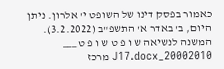כאמור בפסק דינו של השופט י' אלרון. ניתן היום, ב' באדר א' התשפ"ב (3.2.2022). המשנה לנשיאה ש ו פ ט ש ו פ ט ___ 20002010_J17.docx מרכז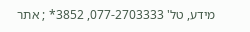מידע, טל' 077-2703333, 3852* ; אתר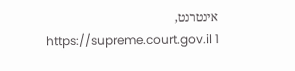אינטרנט, https://supreme.court.gov.il 1